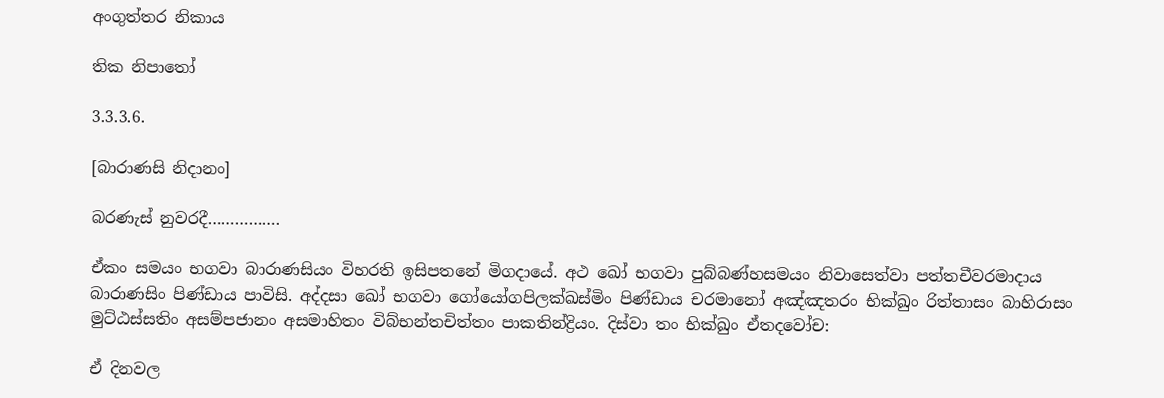අංගුත්තර නිකාය

තික නිපාතෝ

3.3.3.6.

[බාරාණසි නිදානං]

බරණැස් නුවරදී…………….

ඒකං සමයං භගවා බාරාණසියං විහරති ඉසිපතනේ මිගදායේ. අථ ඛෝ භගවා පුබ්බණ්හසමයං නිවාසෙත්වා පත්තචීවරමාදාය බාරාණසිං පිණ්ඩාය පාවිසි. අද්දසා ඛෝ භගවා ගෝයෝගපිලක්ඛස්මිං පිණ්ඩාය චරමානෝ අඤ්ඤතරං භික්ඛුං රිත්තාසං බාහිරාසං මුට්ඨස්සතිං අසම්පජානං අසමාහිතං විබ්භන්තචිත්තං පාකතින්ද්‍රියං. දිස්වා තං භික්ඛුං ඒතදවෝච:

ඒ දිනවල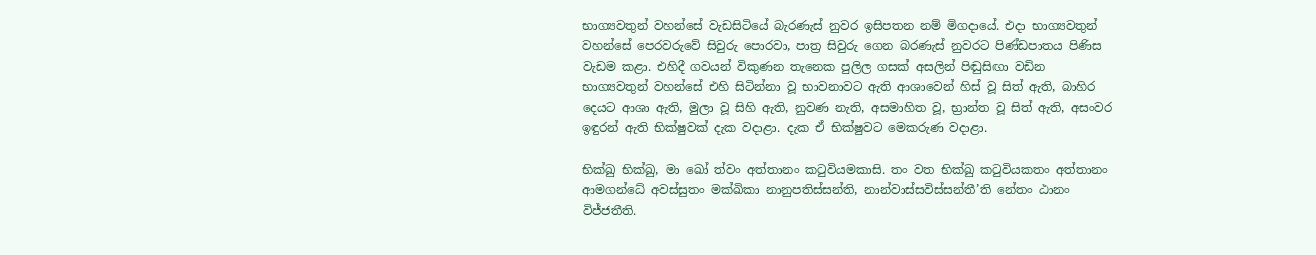භාග්‍යවතුන් වහන්සේ වැඩසිටියේ බැරණැස් නුවර ඉසිපතන නම් මිගදායේ. එදා භාග්‍යවතුන් වහන්සේ පෙරවරුවේ සිවුරු පොරවා, පාත්‍ර සිවුරු ගෙන බරණැස් නුවරට පිණ්ඩපාතය පිණිස වැඩම කළා. එහිදී ගවයන් විකුණන තැනෙක පුලිල ගසක් අසලින් පිඬුසිඟා වඩින භාග්‍යවතුන් වහන්සේ එහි සිටින්නා වූ භාවනාවට ඇති ආශාවෙන් හිස් වූ සිත් ඇති, බාහිර දෙයට ආශා ඇති, මුලා වූ සිහි ඇති, නුවණ නැති, අසමාහිත වූ, භ්‍රාන්ත වූ සිත් ඇති, අසංවර ඉඳුරන් ඇති භික්ෂුවක් දැක වදාළා. දැක ඒ භික්ෂුවට මෙකරුණ වදාළා.

භික්ඛු භික්ඛු, මා ඛෝ ත්වං අත්තානං කටුවියමකාසි. තං වත භික්ඛු කටුවියකතං අත්තානං ආමගන්ධේ අවස්සුතං මක්ඛිකා නානුපතිස්සන්ති, නාන්වාස්සවිස්සන්තී’ති නේතං ඨානං විජ්ජතීති.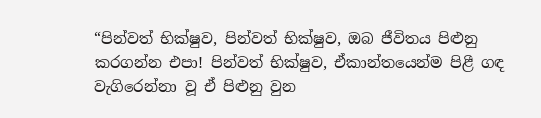“පින්වත් භික්ෂුව, පින්වත් භික්ෂුව, ඔබ ජීවිතය පිළුනු කරගන්න එපා! පින්වත් භික්ෂුව, ඒකාන්තයෙන්ම පිළී ගඳ වැගිරෙන්නා වූ ඒ පිළුනු වුන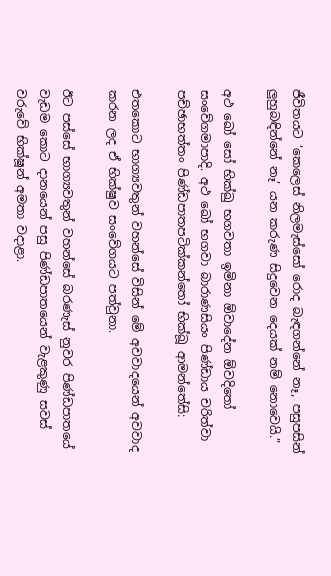ජීවිතයට ‘කෙලෙස් නිලමැස්සෝ රොද බැඳගන්නේ නෑ, පසුපසින් ලුහුබඳින්නේ නෑ’ යන කරුණ සිදුවෙන දෙයක් නම් නොවෙයි.”

අථ ඛෝ සෝ භික්ඛු භගවතා ඉමිනා ඕවාදේන ඕවදිතෝ සංවේගමාපාදි. අථ ඛෝ භගවා බාරාණසියං පිණ්ඩාය චරිත්වා පච්ඡාභත්තං පිණ්ඩපාතපටික්කන්තෝ භික්ඛූ ආමන්තේසි:

එතකොට භාග්‍යවතුන් වහන්සේ විසින් මේ අවවාදයෙන් අවවාද කරන ලද ඒ භික්ෂුව සංවේගයට පත්වුනා.

ඊට පස්සේ භාග්‍යවතුන් වහන්සේ බරණැස් නුවර පිණ්ඩපාතයේ වැඩම කොට දානයෙන් පසු පිණ්ඩපාතයෙන් වැළකුණු සවස් වරුවේ භික්ෂූන් අමතා වදාළා.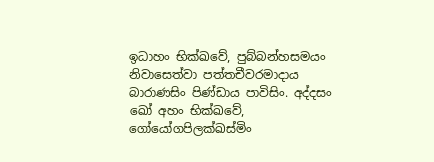ඉධාහං භික්ඛවේ, පුබ්බන්හසමයං නිවාසෙත්වා පත්තචීවරමාදාය බාරාණසිං පිණ්ඩාය පාවිසිං. අද්දසං ඛෝ අහං භික්ඛවේ, ගෝයෝගපිලක්ඛස්මිං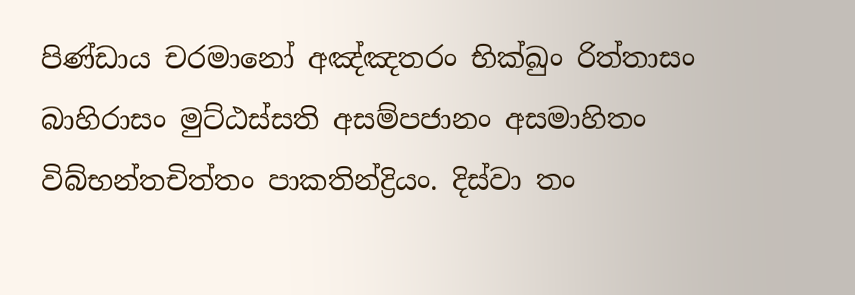පිණ්ඩාය චරමානෝ අඤ්ඤතරං භික්ඛුං රිත්තාසං බාහිරාසං මුට්ඨස්සති අසම්පජානං අසමාහිතං විබ්භන්තචිත්තං පාකතින්ද්‍රියං. දිස්වා තං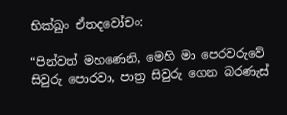භික්ඛුං ඒතදවෝචං:

“පින්වත් මහණෙනි, මෙහි මා පෙරවරුවේ සිවුරු පොරවා, පාත්‍ර සිවුරු ගෙන බරණැස්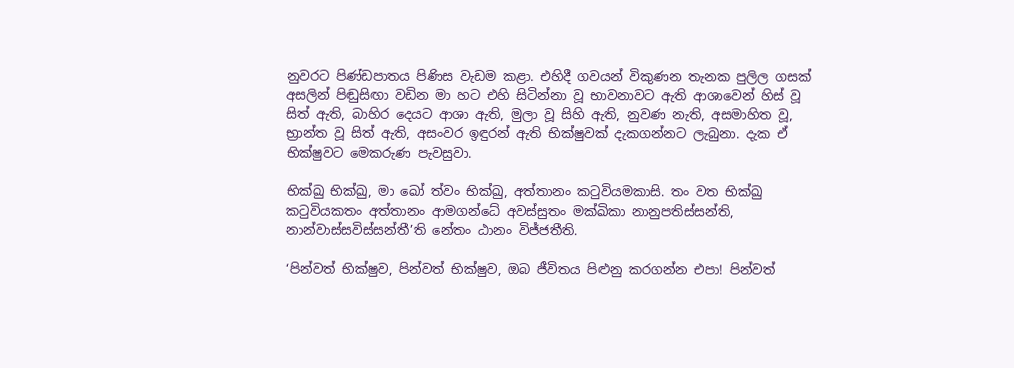නුවරට පිණ්ඩපාතය පිණිස වැඩම කළා. එහිදී ගවයන් විකුණන තැනක පුලිල ගසක් අසලින් පිඬුසිඟා වඩින මා හට එහි සිටින්නා වූ භාවනාවට ඇති ආශාවෙන් හිස් වූ සිත් ඇති, බාහිර දෙයට ආශා ඇති, මුලා වූ සිහි ඇති, නුවණ නැති, අසමාහිත වූ, භ්‍රාන්ත වූ සිත් ඇති, අසංවර ඉඳුරන් ඇති භික්ෂුවක් දැකගන්නට ලැබුනා. දැක ඒ භික්ෂුවට මෙකරුණ පැවසුවා.

භික්ඛු භික්ඛු, මා ඛෝ ත්වං භික්ඛු, අත්තානං කටුවියමකාසි. තං වත භික්ඛු කටුවියකතං අත්තානං ආමගන්ධේ අවස්සුතං මක්ඛිකා නානුපතිස්සන්ති, නාන්වාස්සවිස්සන්තී’ති නේතං ඨානං විජ්ජතීති.

‘පින්වත් භික්ෂුව, පින්වත් භික්ෂුව, ඔබ ජීවිතය පිළුනු කරගන්න එපා! පින්වත්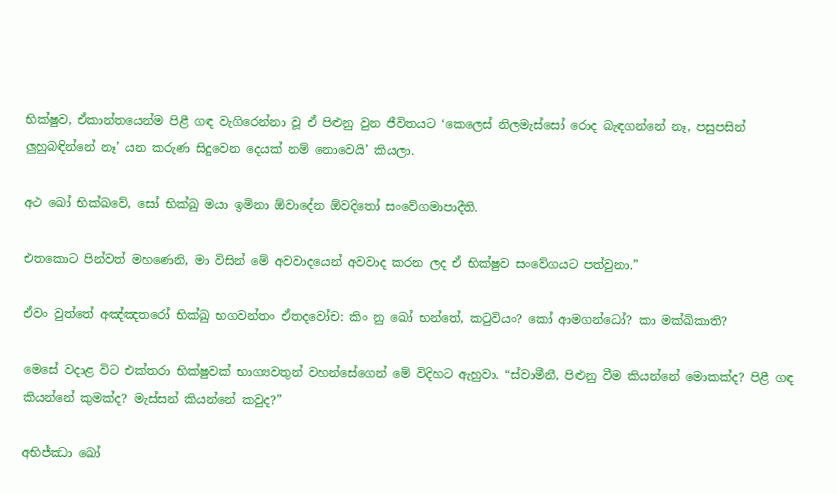භික්ෂුව, ඒකාන්තයෙන්ම පිළී ගඳ වැගිරෙන්නා වූ ඒ පිළුනු වුන ජීවිතයට ‘කෙලෙස් නිලමැස්සෝ රොද බැඳගන්නේ නෑ, පසුපසින් ලුහුබඳින්නේ නෑ’ යන කරුණ සිදුවෙන දෙයක් නම් නොවෙයි’ කියලා.

අථ ඛෝ භික්ඛවේ, සෝ භික්ඛු මයා ඉමිනා ඕවාදේන ඕවදිතෝ සංවේගමාපාදීති.

එතකොට පින්වත් මහණෙනි, මා විසින් මේ අවවාදයෙන් අවවාද කරන ලද ඒ භික්ෂුව සංවේගයට පත්වුනා.”

ඒවං වුත්තේ අඤ්ඤතරෝ භික්ඛු භගවන්තං ඒතදවෝච: කිං නු ඛෝ භන්තේ, කටුවියං? කෝ ආමගන්ධෝ? කා මක්ඛිකාති?

මෙසේ වදාළ විට එක්තරා භික්ෂුවක් භාග්‍යවතුන් වහන්සේගෙන් මේ විදිහට ඇහුවා. “ස්වාමීනී, පිළුනු වීම කියන්නේ මොකක්ද? පිළී ගඳ කියන්නේ කුමක්ද? මැස්සන් කියන්නේ කවුද?”

අභිජ්ඣා ඛෝ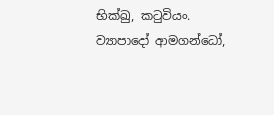භික්ඛු, කටුවියං. ව්‍යාපාදෝ ආමගන්ධෝ,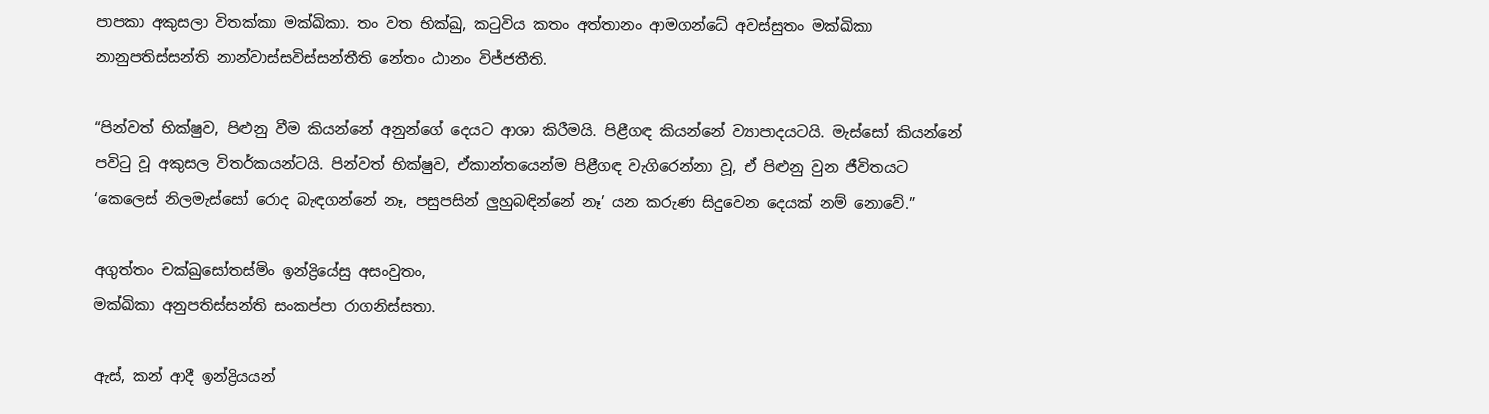පාපකා අකුසලා විතක්කා මක්ඛිකා. තං වත භික්ඛු, කටුවිය කතං අත්තානං ආමගන්ධේ අවස්සුතං මක්ඛිකා නානුපතිස්සන්ති නාන්වාස්සවිස්සන්තීති නේතං ඨානං විජ්ජතීති.

“පින්වත් භික්ෂුව, පිළුනු වීම කියන්නේ අනුන්ගේ දෙයට ආශා කිරීමයි. පිළීගඳ කියන්නේ ව්‍යාපාදයටයි. මැස්සෝ කියන්නේ පවිටු වූ අකුසල විතර්කයන්ටයි. පින්වත් භික්ෂුව, ඒකාන්තයෙන්ම පිළීගඳ වැගිරෙන්නා වූ, ඒ පිළුනු වුන ජීවිතයට ‘කෙලෙස් නිලමැස්සෝ රොද බැඳගන්නේ නෑ, පසුපසින් ලුහුබඳින්නේ නෑ’ යන කරුණ සිදුවෙන දෙයක් නම් නොවේ.”

අගුත්තං චක්ඛුසෝතස්මිං ඉන්ද්‍රියේසු අසංවුතං,
මක්ඛිකා අනුපතිස්සන්ති සංකප්පා රාගනිස්සතා.

ඇස්, කන් ආදී ඉන්ද්‍රියයන්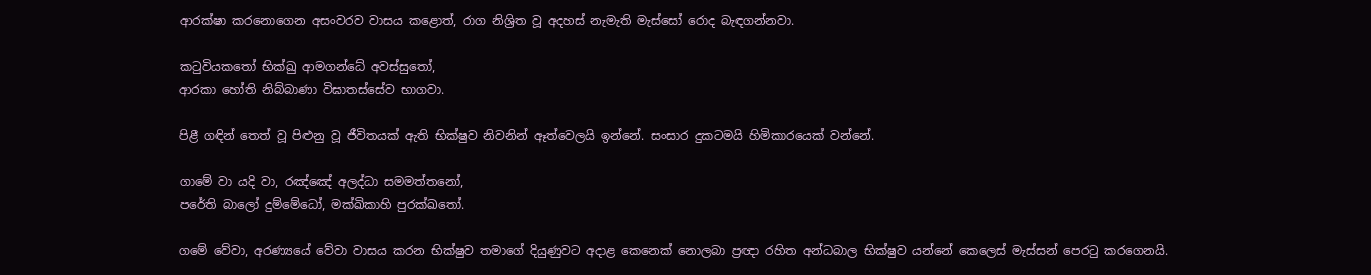ආරක්ෂා කරනොගෙන අසංවරව වාසය කළොත්, රාග නිශ්‍රිත වූ අදහස් නැමැති මැස්සෝ රොද බැඳගන්නවා.

කටුවියකතෝ භික්ඛු ආමගන්ධේ අවස්සුතෝ,
ආරකා හෝති නිබ්බාණා විඝාතස්සේව භාගවා.

පිළී ගඳින් තෙත් වූ පිළුනු වූ ජීවිතයක් ඇති භික්ෂුව නිවනින් ඈත්වෙලයි ඉන්නේ. සංසාර දුකටමයි හිමිකාරයෙක් වන්නේ.

ගාමේ වා යදි වා, රඤ්ඤේ අලද්ධා සමමත්තනෝ,
පරේති බාලෝ දුම්මේධෝ, මක්ඛිකාහි පුරක්ඛතෝ.

ගමේ වේවා, අරණ්‍යයේ වේවා වාසය කරන භික්ෂුව තමාගේ දියුණුවට අදාළ කෙනෙක් නොලබා ප්‍රඥා රහිත අන්ධබාල භික්ෂුව යන්නේ කෙලෙස් මැස්සන් පෙරටු කරගෙනයි.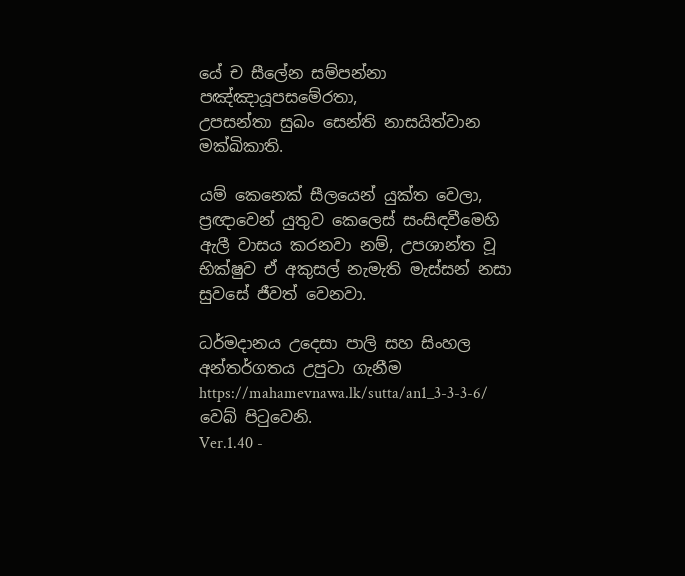යේ ච සීලේන සම්පන්නා පඤ්ඤායූපසමේරතා,
උපසන්තා සුඛං සෙන්ති නාසයිත්වාන මක්ඛිකාති.

යම් කෙනෙක් සීලයෙන් යුක්ත වෙලා, ප්‍රඥාවෙන් යුතුව කෙලෙස් සංසිඳවීමෙහි ඇලී වාසය කරනවා නම්, උපශාන්ත වූ භික්ෂුව ඒ අකුසල් නැමැති මැස්සන් නසා සුවසේ ජීවත් වෙනවා.

ධර්මදානය උදෙසා පාලි සහ සිංහල අන්තර්ගතය උපුටා ගැනීම https://mahamevnawa.lk/sutta/an1_3-3-3-6/ වෙබ් පිටුවෙනි.
Ver.1.40 -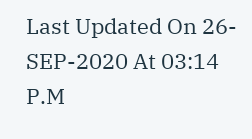Last Updated On 26-SEP-2020 At 03:14 P.M